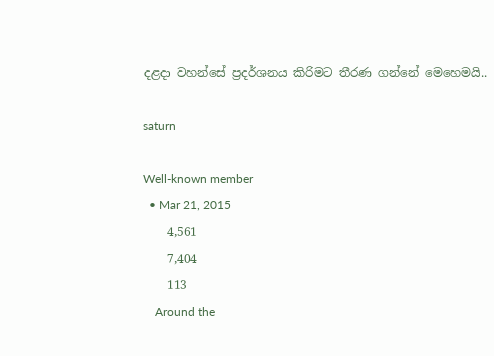දළදා වහන්සේ ප්‍රදර්ශනය කිරිමට තීරණ ගන්නේ මෙහෙමයි..

saturn

Well-known member
  • Mar 21, 2015
    4,561
    7,404
    113
    Around the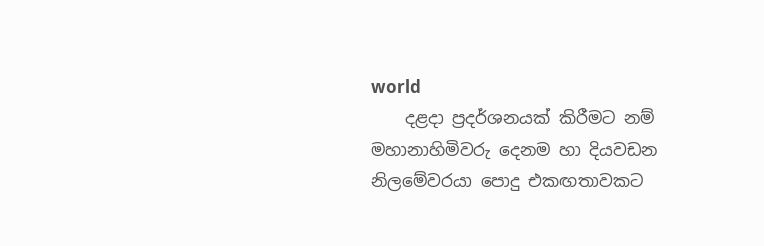world
    දළදා ප්‍රදර්ශනයක් කිරීමට නම් මහානාහිමිවරු දෙනම හා දියවඩන නිලමේවරයා පොදු එකඟතාවකට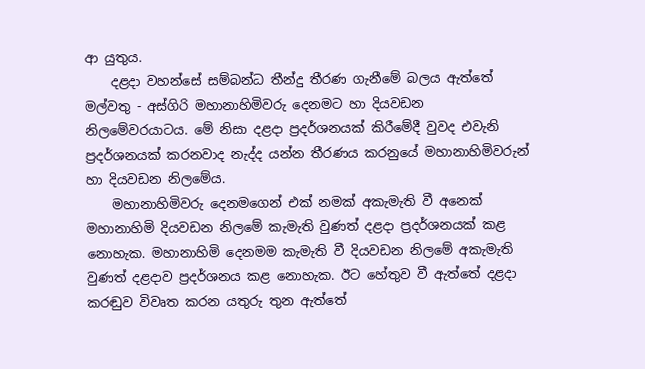ආ යුතුය.
    දළදා වහන්සේ සම්බන්ධ තීන්දු තීරණ ගැනීමේ බලය ඇත්තේ මල්වතු - අස්ගිරි මහානාහිමිවරු දෙනමට හා දියවඩන නිලමේවරයාටය. මේ නිසා දළදා ප්‍රදර්ශනයක් කිරීමේදී වුවද එවැනි ප්‍රදර්ශනයක් කරනවාද නැද්ද යන්න තීරණය කරනුයේ මහානාහිමිවරුන් හා දියවඩන නිලමේය.
    මහානාහිමිවරු දෙනමගෙන් එක් නමක් අකැමැති වී අනෙක් මහානාහිමි දියවඩන නිලමේ කැමැති වුණත් දළදා ප්‍රදර්ශනයක් කළ නොහැක. මහානාහිමි දෙනමම කැමැති වී දියවඩන නිලමේ අකැමැති වුණත් දළදාව ප්‍රදර්ශනය කළ නොහැක. ඊට හේතුව වී ඇත්තේ දළදා කරඬුව විවෘත කරන යතුරු තුන ඇත්තේ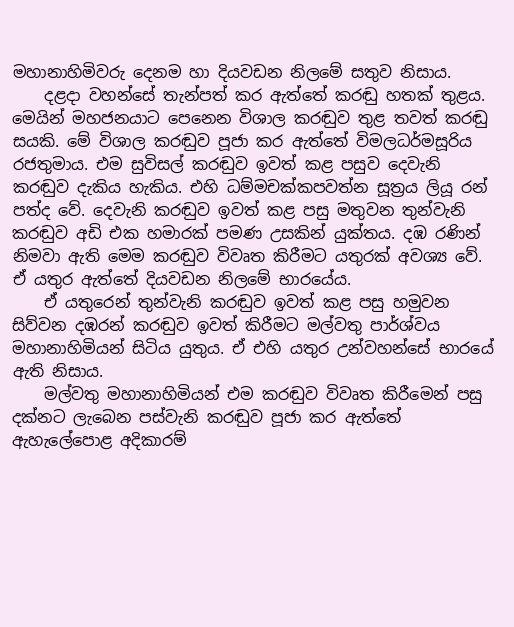මහානාහිමිවරු දෙනම හා දියවඩන නිලමේ සතුව නිසාය.
    දළදා වහන්සේ තැන්පත් කර ඇත්තේ කරඬු හතක් තුළය. මෙයින් මහජනයාට පෙනෙන විශාල කරඬුව තුළ තවත් කරඬු සයකි. මේ විශාල කරඬුව පූජා කර ඇත්තේ විමලධර්මසූරිය රජතුමාය. එම සුවිසල් කරඬුව ඉවත් කළ පසුව දෙවැනි කරඬුව දැකිය හැකිය. එහි ධම්මචක්කපවත්න සූත්‍රය ලියූ රන් පත්ද වේ. දෙවැනි කරඬුව ඉවත් කළ පසු මතුවන තුන්වැනි කරඬුව අඩි එක හමාරක් පමණ උසකින් යුක්තය. දඹ රණින් නිමවා ඇති මෙම කරඬුව විවෘත කිරීමට යතුරක් අවශ්‍ය වේ. ඒ යතුර ඇත්තේ දියවඩන නිලමේ භාරයේය.
    ඒ යතුරෙන් තුන්වැනි කරඬුව ඉවත් කළ පසු හමුවන සිව්වන දඹරන් කරඬුව ඉවත් කිරීමට මල්වතු පාර්ශ්වය මහානාහිමියන් සිටිය යුතුය. ඒ එහි යතුර උන්වහන්සේ භාරයේ ඇති නිසාය.
    මල්වතු මහානාහිමියන් එම කරඬුව විවෘත කිරීමෙන් පසු දක්නට ලැබෙන පස්වැනි කරඬුව පූජා කර ඇත්තේ ඇහැලේපොළ අදිකාරම්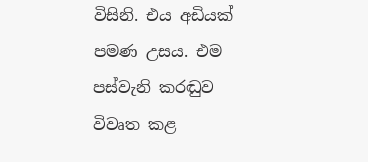විසිනි. එය අඩියක් පමණ උසය. එම පස්වැනි කරඬුව විවෘත කළ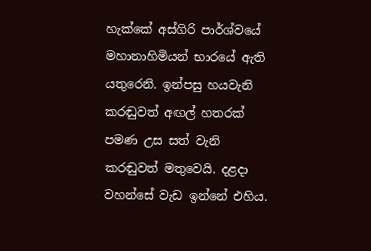හැක්කේ අස්ගිරි පාර්ශ්වයේ මහානාහිමියන් භාරයේ ඇති යතුරෙනි. ඉන්පසු හයවැනි කරඬුවත් අඟල් හතරක් පමණ උස සත් වැනි කරඬුවත් මතුවෙයි. දළදා වහන්සේ වැඩ ඉන්නේ එහිය.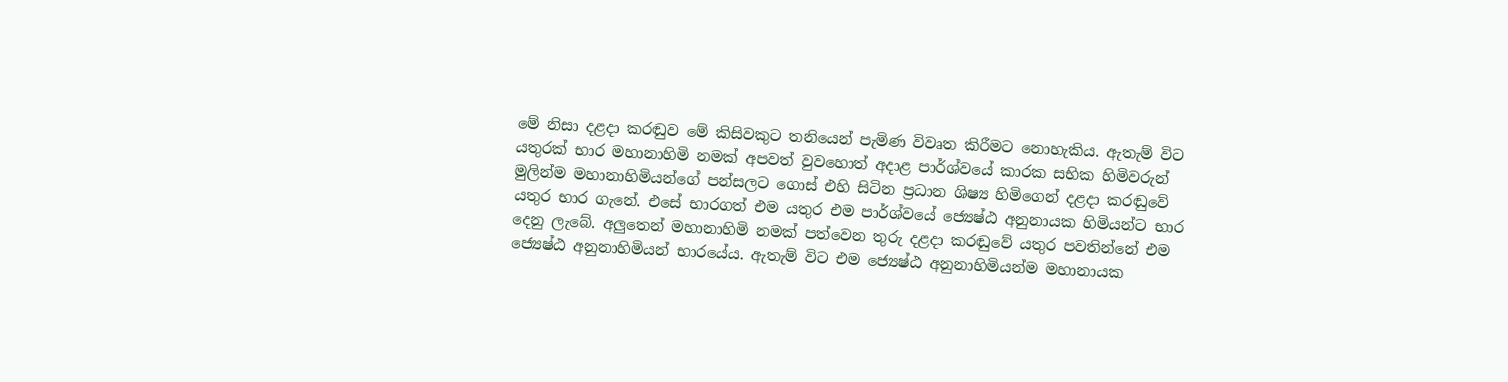මේ නිසා දළදා කරඬුව මේ කිසිවකුට තනියෙන් පැමිණ විවෘත කිරීමට නොහැකිය. ඇතැම් විට යතුරක් භාර මහානාහිමි නමක් අපවත් වුවහොත් අදාළ පාර්ශ්වයේ කාරක සභික හිමිවරුන් මුලින්ම මහානාහිමියන්ගේ පන්සලට ගොස් එහි සිටින ප්‍රධාන ශිෂ්‍ය හිමිගෙන් දළදා කරඬුවේ යතුර භාර ගැනේ. එසේ භාරගත් එම යතුර එම පාර්ශ්වයේ ජ්‍යෙෂ්ඨ අනුනායක හිමියන්ට භාර දෙනු ලැබේ. අලුතෙන් මහානාහිමි නමක් පත්වෙන තුරු දළදා කරඬුවේ යතුර පවතින්නේ එම ජ්‍යෙෂ්ඨ අනුනාහිමියන් භාරයේය. ඇතැම් විට එම ජ්‍යෙෂ්ඨ අනුනාහිමියන්ම මහානායක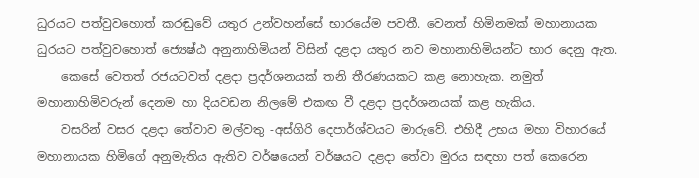ධුරයට පත්වුවහොත් කරඬුවේ යතුර උන්වහන්සේ භාරයේම පවතී. වෙනත් හිමිනමක් මහානායක ධුරයට පත්වුවහොත් ජ්‍යෙෂ්ඨ අනුනාහිමියන් විසින් දළදා යතුර නව මහානාහිමියන්ට භාර දෙනු ඇත.
    කෙසේ වෙතත් රජයටවත් දළදා ප්‍රදර්ශනයක් තනි තීරණයකට කළ නොහැක. නමුත් මහානාහිමිවරුන් දෙනම හා දියවඩන නිලමේ එකඟ වී දළදා ප්‍රදර්ශනයක් කළ හැකිය.
    වසරින් වසර දළදා තේවාව මල්වතු -අස්ගිරි දෙපාර්ශ්වයට මාරුවේ. එහිදී උභය මහා විහාරයේ මහානායක හිමිගේ අනුමැතිය ඇතිව වර්ෂයෙන් වර්ෂයට දළදා තේවා මුරය සඳහා පත් කෙරෙන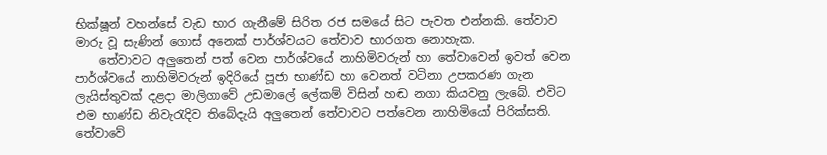භික්ෂූන් වහන්සේ වැඩ භාර ගැනීමේ සිරිත රජ සමයේ සිට පැවත එන්නකි. තේවාව මාරු වූ සැණින් ගොස් අනෙක් පාර්ශ්වයට තේවාව භාරගත නොහැක.
    තේවාවට අලුතෙන් පත් වෙන පාර්ශ්වයේ නාහිමිවරුන් හා තේවාවෙන් ඉවත් වෙන පාර්ශ්වයේ නාහිමිවරුන් ඉදිරියේ පූජා භාණ්ඩ හා වෙනත් වටිනා උපකරණ ගැන ලැයිස්තුවක් දළදා මාලිගාවේ උඩමාලේ ලේකම් විසින් හඬ නගා කියවනු ලැබේ. එවිට එම භාණ්ඩ නිවැරැදිව තිබේදැයි අලුතෙන් තේවාවට පත්වෙන නාහිමියෝ පිරික්සති. තේවාවේ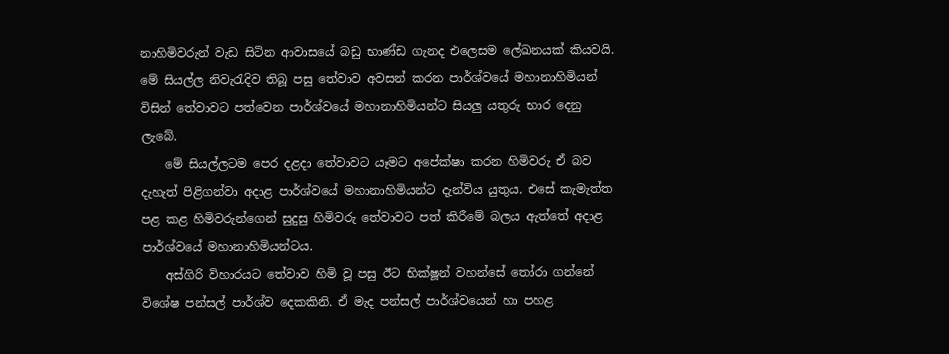නාහිමිවරුන් වැඩ සිටින ආවාසයේ බඩු භාණ්ඩ ගැනද එලෙසම ලේඛනයක් කියවයි. මේ සියල්ල නිවැරැදිව තිබූ පසු තේවාව අවසන් කරන පාර්ශ්වයේ මහානාහිමියන් විසින් තේවාවට පත්වෙන පාර්ශ්වයේ මහානාහිමියන්ට සියලු යතුරු භාර දෙනු ලැබේ.
    මේ සියල්ලටම පෙර දළදා තේවාවට යෑමට අපේක්ෂා කරන හිමිවරු ඒ බව දැහැත් පිළිගන්වා අදාළ පාර්ශ්වයේ මහානාහිමියන්ට දැන්විය යුතුය. එසේ කැමැත්ත පළ කළ හිමිවරුන්ගෙන් සුදුසු හිමිවරු තේවාවට පත් කිරීමේ බලය ඇත්තේ අදාළ පාර්ශ්වයේ මහානාහිමියන්ටය.
    අස්ගිරි විහාරයට තේවාව හිමි වූ පසු ඊට භික්ෂූන් වහන්සේ තෝරා ගන්නේ විශේෂ පන්සල් පාර්ශ්ව දෙකකිනි. ඒ මැද පන්සල් පාර්ශ්වයෙන් හා පහළ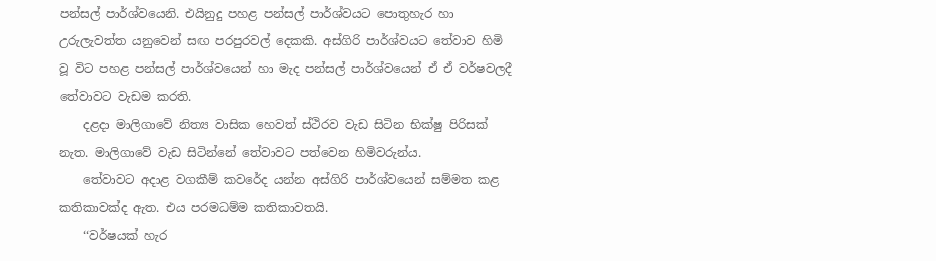පන්සල් පාර්ශ්වයෙනි. එයිනුදු පහළ පන්සල් පාර්ශ්වයට පොතුහැර හා උරුලැවත්ත යනුවෙන් සඟ පරපුරවල් දෙකකි. අස්ගිරි පාර්ශ්වයට තේවාව හිමි වූ විට පහළ පන්සල් පාර්ශ්වයෙන් හා මැද පන්සල් පාර්ශ්වයෙන් ඒ ඒ වර්ෂවලදී තේවාවට වැඩම කරති.
    දළදා මාලිගාවේ නිත්‍ය වාසික හෙවත් ස්ථිරව වැඩ සිටින භික්ෂු පිරිසක් නැත. මාලිගාවේ වැඩ සිටින්නේ තේවාවට පත්වෙන හිමිවරුන්ය.
    තේවාවට අදාළ වගකීම් කවරේද යන්න අස්ගිරි පාර්ශ්වයෙන් සම්මත කළ කතිකාවක්ද ඇත. එය පරමධම්ම කතිකාවතයි.
    ‘‘වර්ෂයක් හැර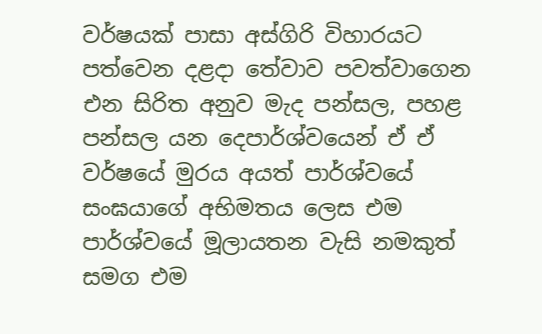වර්ෂයක් පාසා අස්ගිරි විහාරයට පත්වෙන දළදා තේවාව පවත්වාගෙන එන සිරිත අනුව මැද පන්සල, පහළ පන්සල යන දෙපාර්ශ්වයෙන් ඒ ඒ වර්ෂයේ මුරය අයත් පාර්ශ්වයේ සංඝයාගේ අභිමතය ලෙස එම පාර්ශ්වයේ මූලායතන වැසි නමකුත් සමග එම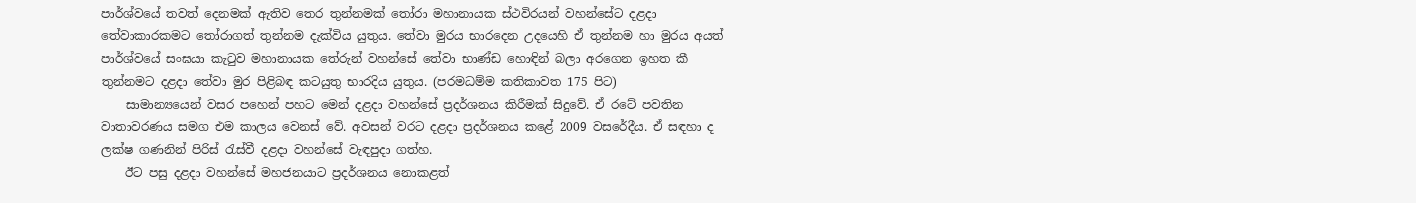පාර්ශ්වයේ තවත් දෙනමක් ඇතිව තෙර තුන්නමක් තෝරා මහානායක ස්ථවිරයන් වහන්සේට දළදා තේවාකාරකමට තෝරාගත් තුන්නම දැක්විය යුතුය. තේවා මුරය භාරදෙන උදයෙහි ඒ තුන්නම හා මුරය අයත් පාර්ශ්වයේ සංඝයා කැටුව මහානායක තේරුන් වහන්සේ තේවා භාණ්ඩ හොඳින් බලා අරගෙන ඉහත කී තුන්නමට දළදා තේවා මුර පිළිබඳ කටයුතු භාරදිය යුතුය. (පරමධම්ම කතිකාවත 175 පිට)
    සාමාන්‍යයෙන් වසර පහෙන් පහට මෙන් දළදා වහන්සේ ප්‍රදර්ශනය කිරීමක් සිදුවේ. ඒ රටේ පවතින වාතාවරණය සමග එම කාලය වෙනස් වේ. අවසන් වරට දළදා ප්‍රදර්ශනය කළේ 2009 වසරේදීය. ඒ සඳහා ද ලක්ෂ ගණනින් පිරිස් රැස්වී දළදා වහන්සේ වැඳපුදා ගත්හ.
    ඊට පසු දළදා වහන්සේ මහජනයාට ප්‍රදර්ශනය නොකළත්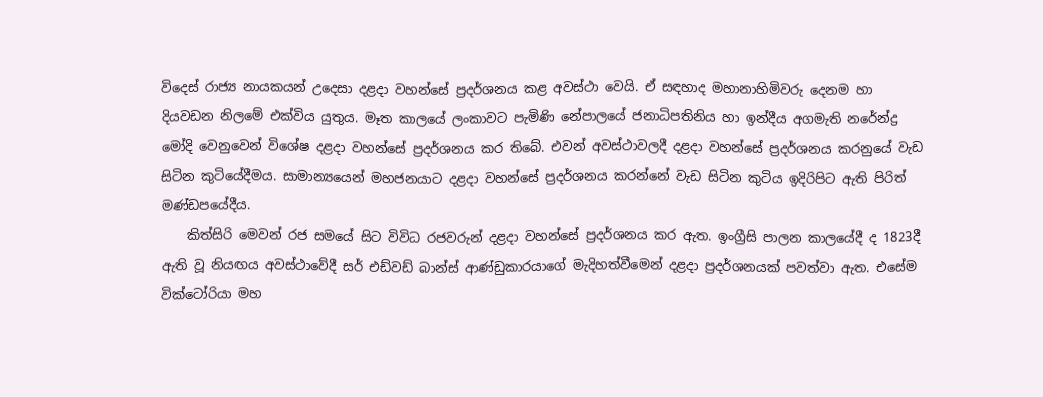විදෙස් රාජ්‍ය නායකයන් උදෙසා දළදා වහන්සේ ප්‍රදර්ශනය කළ අවස්ථා වෙයි. ඒ සඳහාද මහානාහිමිවරු දෙනම හා දියවඩන නිලමේ එක්විය යුතුය. මෑත කාලයේ ලංකාවට පැමිණි නේපාලයේ ජනාධිපතිනිය හා ඉන්දීය අගමැති නරේන්ද්‍ර මෝදි වෙනුවෙන් විශේෂ දළදා වහන්සේ ප්‍රදර්ශනය කර තිබේ. එවන් අවස්ථාවලදී දළදා වහන්සේ ප්‍රදර්ශනය කරනුයේ වැඩ සිටින කුටියේදීමය. සාමාන්‍යයෙන් මහජනයාට දළදා වහන්සේ ප්‍රදර්ශනය කරන්නේ වැඩ සිටින කුටිය ඉදිරිපිට ඇති පිරිත් මණ්ඩපයේදීය.
    කිත්සිරි මෙවන් රජ සමයේ සිට විවිධ රජවරුන් දළදා වහන්සේ ප්‍රදර්ශනය කර ඇත. ඉංග්‍රීසි පාලන කාලයේදී ද 1823දී ඇති වූ නියඟය අවස්ථාවේදී සර් එඩ්වඩ් බාන්ස් ආණ්ඩුකාරයාගේ මැදිහත්වීමෙන් දළදා ප්‍රදර්ශනයක් පවත්වා ඇත. එසේම වික්ටෝරියා මහ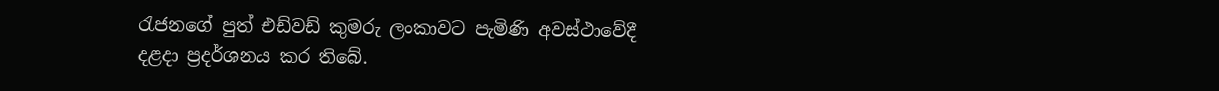රැජනගේ පුත් එඩ්වඩ් කුමරු ලංකාවට පැමිණි අවස්ථාවේදී දළදා ප්‍රදර්ශනය කර තිබේ.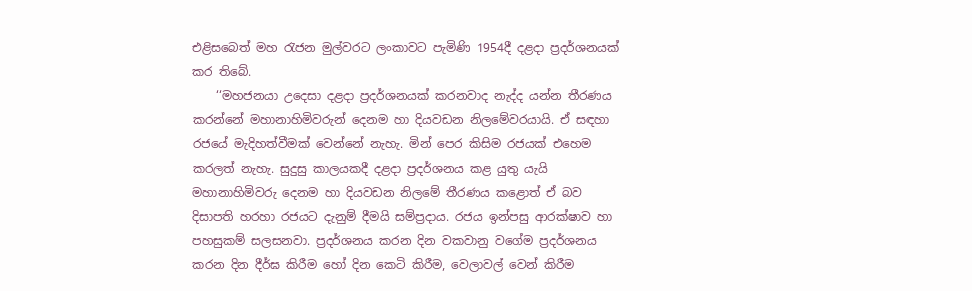එළිසබෙත් මහ රැජන මුල්වරට ලංකාවට පැමිණි 1954දී දළදා ප්‍රදර්ශනයක් කර තිබේ.
    ‘‘මහජනයා උදෙසා දළදා ප්‍රදර්ශනයක් කරනවාද නැද්ද යන්න තීරණය කරන්නේ මහානාහිමිවරුන් දෙනම හා දියවඩන නිලමේවරයායි. ඒ සඳහා රජයේ මැදිහත්වීමක් වෙන්නේ නැහැ. මින් පෙර කිසිම රජයක් එහෙම කරලත් නැහැ. සුදුසු කාලයකදී දළදා ප්‍රදර්ශනය කළ යුතු යැයි මහානාහිමිවරු දෙනම හා දියවඩන නිලමේ තීරණය කළොත් ඒ බව දිසාපති හරහා රජයට දැනුම් දීමයි සම්ප්‍රදාය. රජය ඉන්පසු ආරක්ෂාව හා පහසුකම් සලසනවා. ප්‍රදර්ශනය කරන දින වකවානු වගේම ප්‍රදර්ශනය කරන දින දීර්ඝ කිරීම හෝ දින කෙටි කිරීම, වෙලාවල් වෙන් කිරීම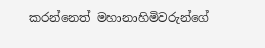කරන්නෙත් මහානාහිමිවරුන්ගේ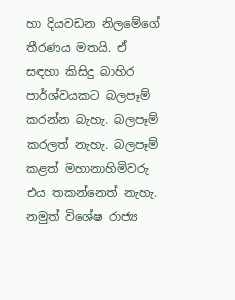හා දියවඩන නිලමේගේ තීරණය මතයි. ඒ සඳහා කිසිදු බාහිර පාර්ශ්වයකට බලපෑම් කරන්න බැහැ. බලපෑම් කරලත් නැහැ. බලපෑම් කළත් මහානාහිමිවරු එය තකන්නෙත් නැහැ. නමුත් විශේෂ රාජ්‍ය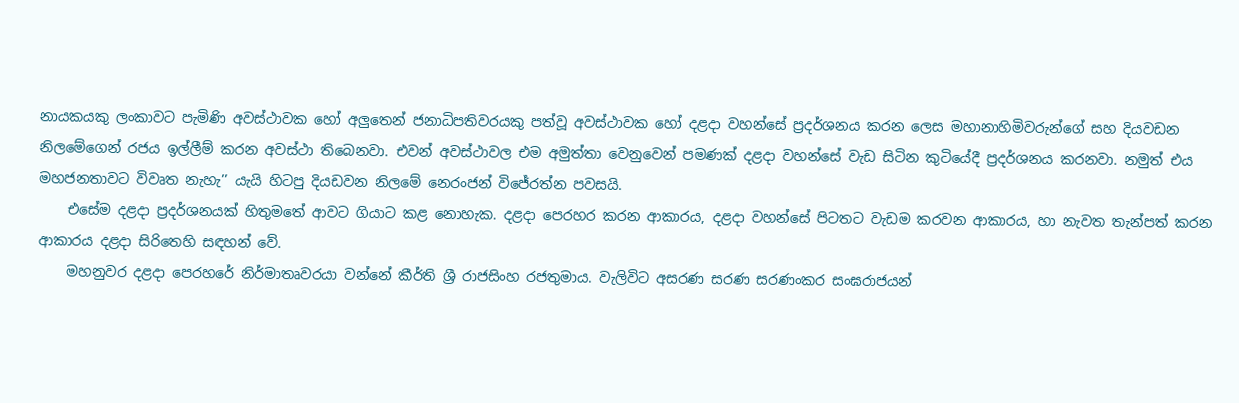නායකයකු ලංකාවට පැමිණි අවස්ථාවක හෝ අලුතෙන් ජනාධිපතිවරයකු පත්වූ අවස්ථාවක හෝ දළදා වහන්සේ ප්‍රදර්ශනය කරන ලෙස මහානාහිමිවරුන්ගේ සහ දියවඩන නිලමේගෙන් රජය ඉල්ලීම් කරන අවස්ථා තිබෙනවා. එවන් අවස්ථාවල එම අමුත්තා වෙනුවෙන් පමණක් දළදා වහන්සේ වැඩ සිටින කුටියේදී ප්‍රදර්ශනය කරනවා. නමුත් එය මහජනතාවට විවෘත නැහැ’’ යැයි හිටපු දියඩවන නිලමේ නෙරංජන් විජේරත්න පවසයි.
    එසේම දළදා ප්‍රදර්ශනයක් හිතුමතේ ආවට ගියාට කළ නොහැක. දළදා පෙරහර කරන ආකාරය, දළදා වහන්සේ පිටතට වැඩම කරවන ආකාරය, හා නැවත තැන්පත් කරන ආකාරය දළදා සිරිතෙහි සඳහන් වේ.
    මහනුවර දළදා පෙරහරේ නිර්මාතෘවරයා වන්නේ කීර්ති ශ්‍රී රාජසිංහ රජතුමාය. වැලිවිට අසරණ සරණ සරණංකර සංඝරාජයන්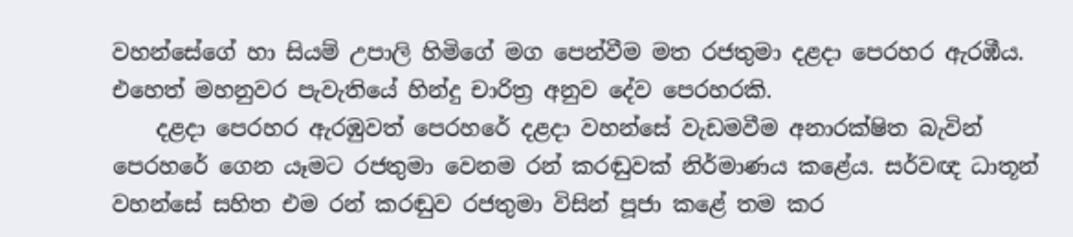වහන්සේගේ හා සියම් උපාලි හිමිගේ මග පෙන්වීම මත රජතුමා දළදා පෙරහර ඇරඹීය. එහෙත් මහනුවර පැවැතියේ හින්දු චාරිත්‍ර අනුව දේව පෙරහරකි.
    දළදා පෙරහර ඇරඹුවත් පෙරහරේ දළදා වහන්සේ වැඩමවීම අනාරක්ෂිත බැවින් පෙරහරේ ගෙන යෑමට රජතුමා වෙනම රන් කරඬුවක් නිර්මාණය කළේය. සර්වඥ ධාතූන් වහන්සේ සහිත එම රන් කරඬුව රජතුමා විසින් පූජා කළේ තම කර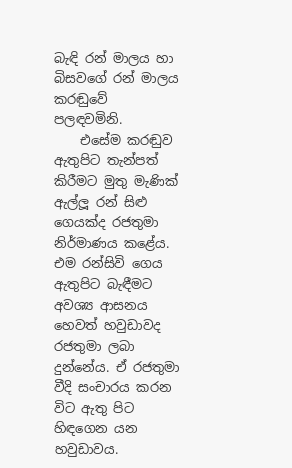බැඳි රන් මාලය හා බිසවගේ රන් මාලය කරඬුවේ පලඳවමිනි.
    එසේම කරඬුව ඇතුපිට තැන්පත් කිරීමට මුතු මැණික් ඇල්ලූ රන් සිළු ගෙයක්ද රජතුමා නිර්මාණය කළේය. එම රන්සිවි ගෙය ඇතුපිට බැඳීමට අවශ්‍ය ආසනය හෙවත් හවුඩාවද රජතුමා ලබා දුන්නේය. ඒ රජතුමා වීදි සංචාරය කරන විට ඇතු පිට හිඳගෙන යන හවුඩාවය.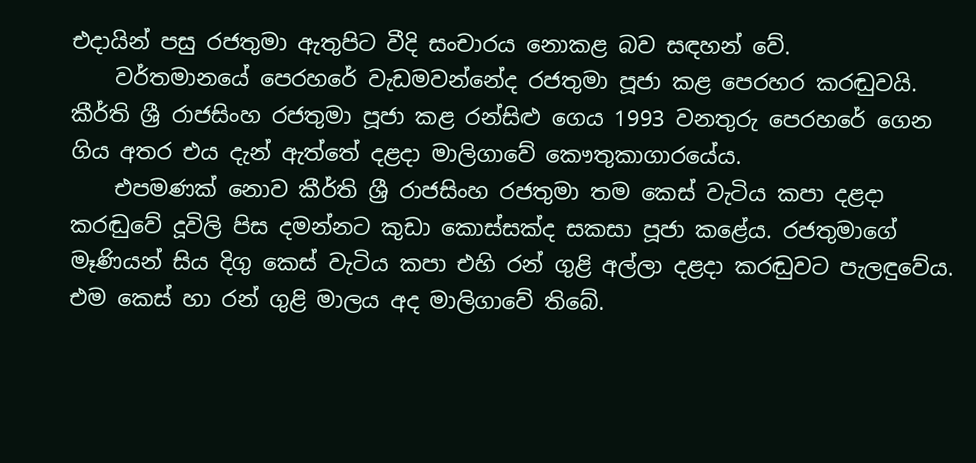එදායින් පසු රජතුමා ඇතුපිට වීදි සංචාරය නොකළ බව සඳහන් වේ.
    වර්තමානයේ පෙරහරේ වැඩමවන්නේද රජතුමා පූජා කළ පෙරහර කරඬුවයි. කීර්ති ශ්‍රී රාජසිංහ රජතුමා පූජා කළ රන්සිළු ගෙය 1993 වනතුරු පෙරහරේ ගෙන ගිය අතර එය දැන් ඇත්තේ දළදා මාලිගාවේ කෞතුකාගාරයේය.
    එපමණක් නොව කීර්ති ශ්‍රී රාජසිංහ රජතුමා තම කෙස් වැටිය කපා දළදා කරඬුවේ දූවිලි පිස දමන්නට කුඩා කොස්සක්ද සකසා පූජා කළේය. රජතුමාගේ මෑණියන් සිය දිගු කෙස් වැටිය කපා එහි රන් ගුළි අල්ලා දළදා කරඬුවට පැලඳුවේය. එම කෙස් හා රන් ගුළි මාලය අද මාලිගාවේ තිබේ.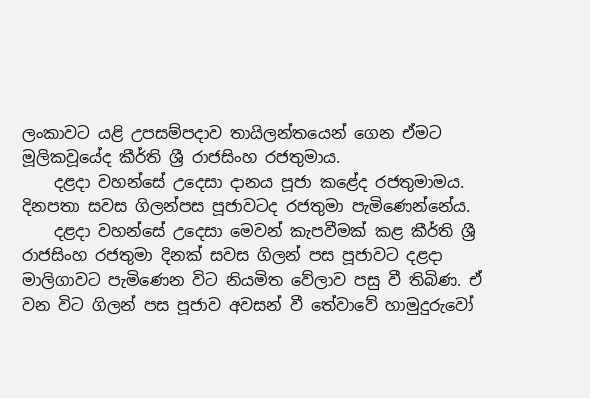ලංකාවට යළි උපසම්පදාව තායිලන්තයෙන් ගෙන ඒමට මූලිකවූයේද කීර්ති ශ්‍රී රාජසිංහ රජතුමාය.
    දළදා වහන්සේ උදෙසා දානය පූජා කළේද රජතුමාමය. දිනපතා සවස ගිලන්පස පූජාවටද රජතුමා පැමිණෙන්නේය.
    දළදා වහන්සේ උදෙසා මෙවන් කැපවීමක් කළ කීර්ති ශ්‍රී රාජසිංහ රජතුමා දිනක් සවස ගිලන් පස පූජාවට දළදා මාලිගාවට පැමිණෙන විට නියමිත වේලාව පසු වී තිබිණ. ඒ වන විට ගිලන් පස පූජාව අවසන් වී තේවාවේ හාමුදුරුවෝ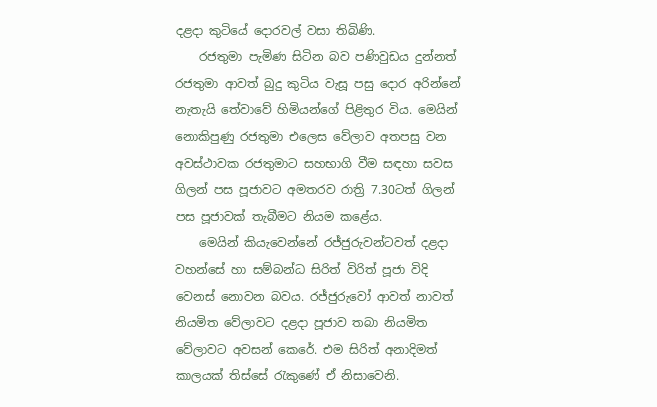දළදා කුටියේ දොරවල් වසා තිබිණි.
    රජතුමා පැමිණ සිටින බව පණිවුඩය දුන්නත් රජතුමා ආවත් බුදු කුටිය වැසූ පසු දොර අරින්නේ නැතැයි තේවාවේ හිමියන්ගේ පිළිතුර විය. මෙයින් නොකිපුණු රජතුමා එලෙස වේලාව අතපසු වන අවස්ථාවක රජතුමාට සහභාගි වීම සඳහා සවස ගිලන් පස පූජාවට අමතරව රාත්‍රි 7.30ටත් ගිලන් පස පූජාවක් තැබීමට නියම කළේය.
    මෙයින් කියැවෙන්නේ රජ්ජුරුවන්ටවත් දළදා වහන්සේ හා සම්බන්ධ සිරිත් විරිත් පූජා විදි වෙනස් නොවන බවය. රජ්ජුරුවෝ ආවත් නාවත් නියමිත වේලාවට දළදා පූජාව තබා නියමිත වේලාවට අවසන් කෙරේ. එම සිරිත් අනාදිමත් කාලයක් තිස්සේ රැකුණේ ඒ නිසාවෙනි.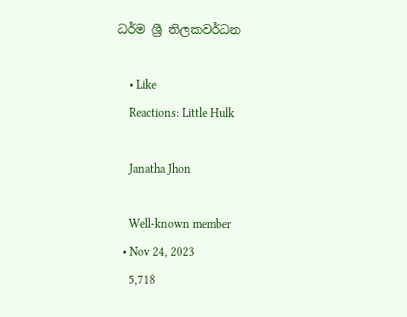ධර්ම ශ්‍රී තිලකවර්ධන

    • Like
    Reactions: Little Hulk

    Janatha Jhon

    Well-known member
  • Nov 24, 2023
    5,718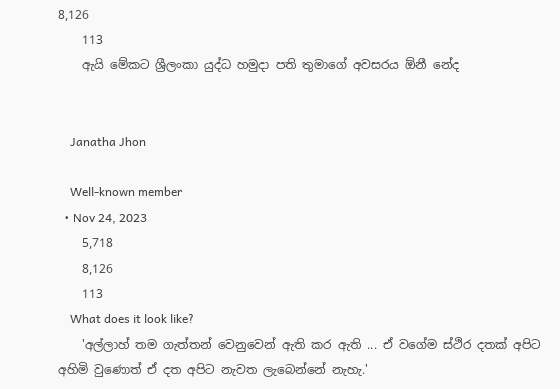8,126
    113
    ඇයි මේකට ශ්‍රීලංකා යුද්ධ හමුදා පති තුමාගේ අවසරය ඕනී නේද


    Janatha Jhon

    Well-known member
  • Nov 24, 2023
    5,718
    8,126
    113
    What does it look like?
    'අල්ලාහ් තම ගැත්තන් වෙනුවෙන් ඇති කර ඇති ... ඒ වගේම ස්ථිර දතක් අපිට අහිමි වුණොත් ඒ දත අපිට නැවත ලැබෙන්නේ නැහැ.'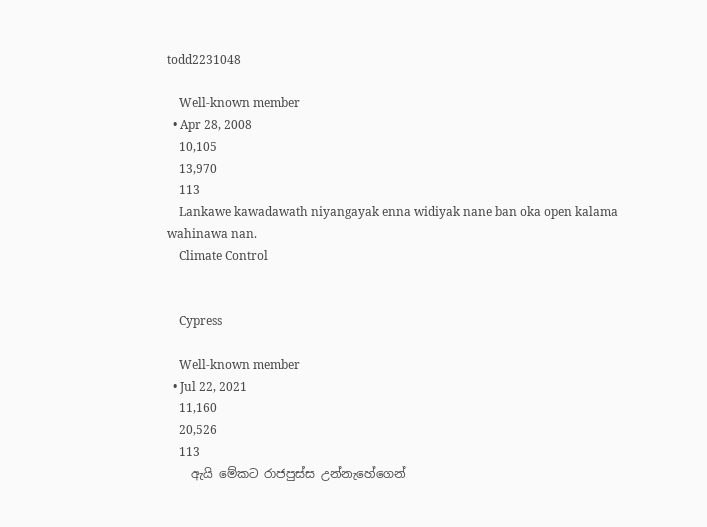todd2231048

    Well-known member
  • Apr 28, 2008
    10,105
    13,970
    113
    Lankawe kawadawath niyangayak enna widiyak nane ban oka open kalama wahinawa nan.
    Climate Control


    Cypress

    Well-known member
  • Jul 22, 2021
    11,160
    20,526
    113
    ඇයි මේකට රාජපුස්ස උන්නැහේගෙන්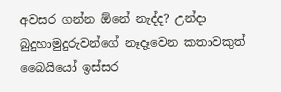අවසර ගන්න ඕනේ නැද්ද? උන්දා බුදුහාමුදුරුවන්ගේ නෑදෑවෙන කතාවකුත් බෛයියෝ ඉස්සර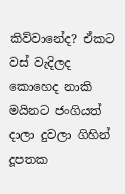කිව්වානේද? ඒකට වස් වැදිලද කොහෙද නාකි මයිනට ජංගියත් දාලා දුවලා ගිහින් දූපතක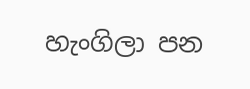හැංගිලා පන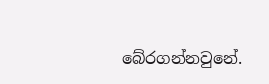බේරගන්නවුනේ.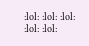:lol: :lol: :lol: :lol: :lol: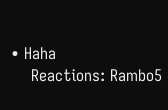• Haha
    Reactions: Rambo5